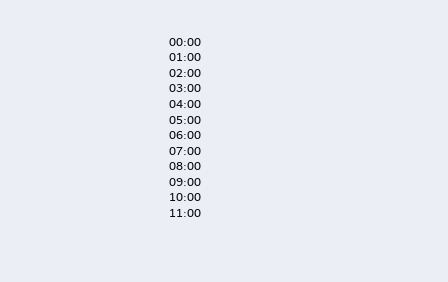00:00
01:00
02:00
03:00
04:00
05:00
06:00
07:00
08:00
09:00
10:00
11:00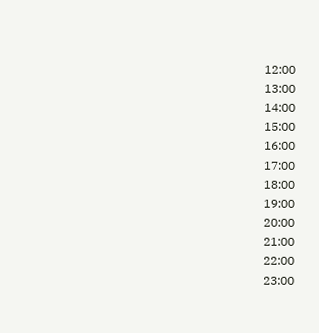12:00
13:00
14:00
15:00
16:00
17:00
18:00
19:00
20:00
21:00
22:00
23:00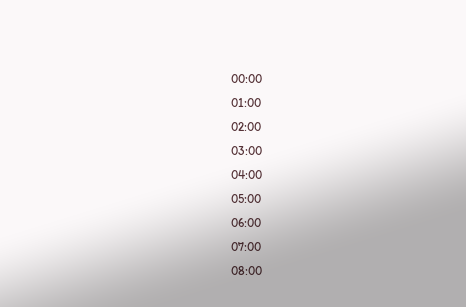00:00
01:00
02:00
03:00
04:00
05:00
06:00
07:00
08:00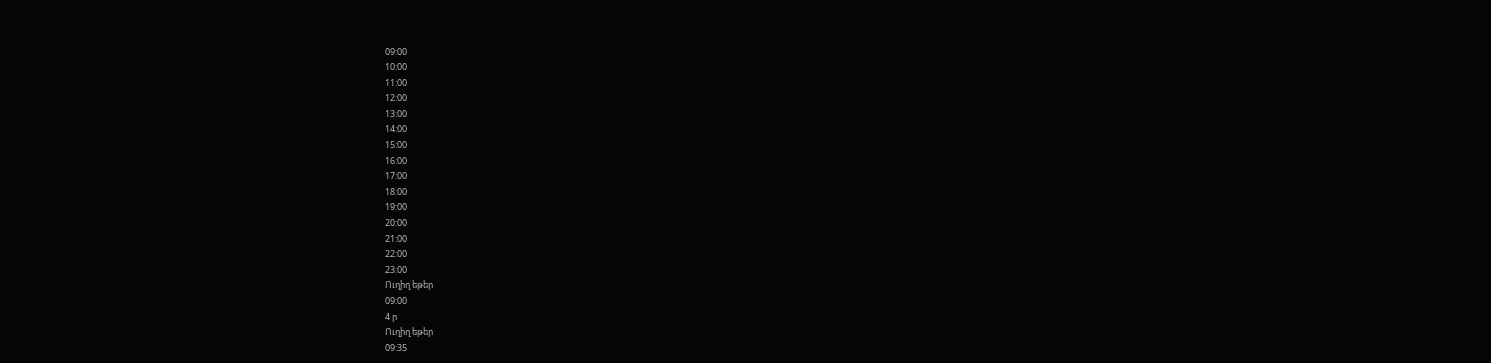09:00
10:00
11:00
12:00
13:00
14:00
15:00
16:00
17:00
18:00
19:00
20:00
21:00
22:00
23:00
Ուղիղ եթեր
09:00
4 ր
Ուղիղ եթեր
09:35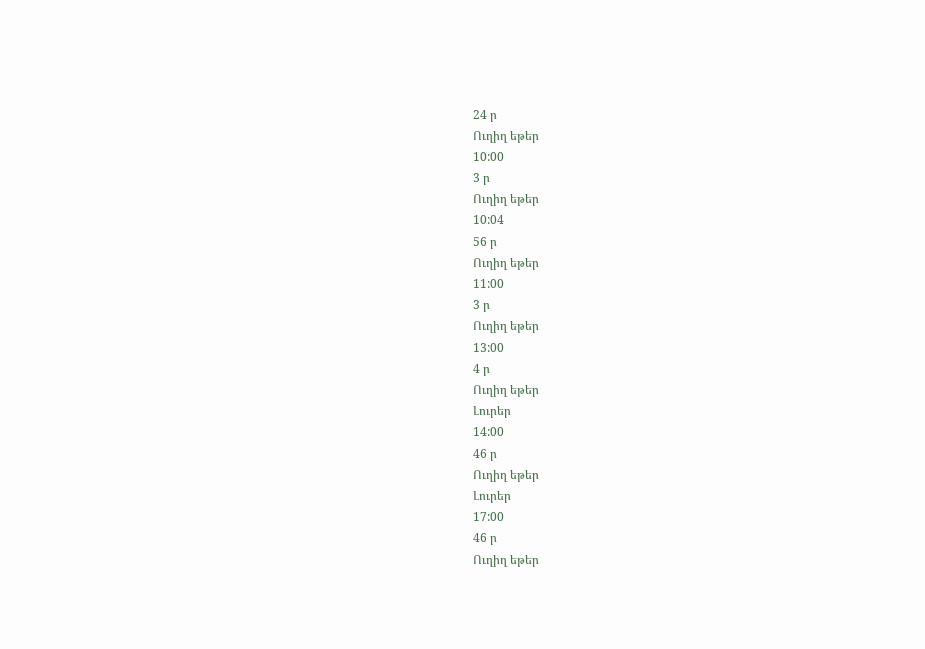24 ր
Ուղիղ եթեր
10:00
3 ր
Ուղիղ եթեր
10:04
56 ր
Ուղիղ եթեր
11:00
3 ր
Ուղիղ եթեր
13:00
4 ր
Ուղիղ եթեր
Լուրեր
14:00
46 ր
Ուղիղ եթեր
Լուրեր
17:00
46 ր
Ուղիղ եթեր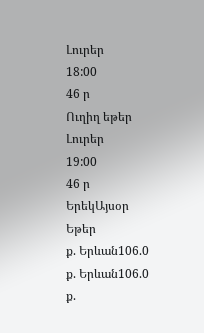Լուրեր
18:00
46 ր
Ուղիղ եթեր
Լուրեր
19:00
46 ր
ԵրեկԱյսօր
Եթեր
ք. Երևան106.0
ք. Երևան106.0
ք.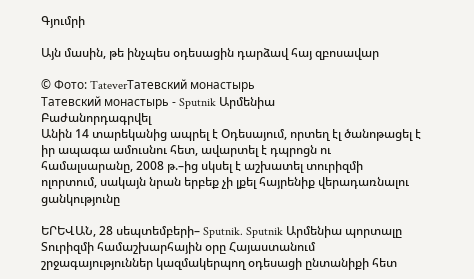Գյումրի

Այն մասին, թե ինչպես օդեսացին դարձավ հայ զբոսավար

© Фото: TateverТатевский монастырь
Татевский монастырь - Sputnik Արմենիա
Բաժանորդագրվել
Անին 14 տարեկանից ապրել է Օդեսայում, որտեղ էլ ծանոթացել է իր ապագա ամուսնու հետ, ավարտել է դպրոցն ու համալսարանը, 2008 թ.–ից սկսել է աշխատել տուրիզմի ոլորտում, սակայն նրան երբեք չի լքել հայրենիք վերադառնալու ցանկությունը

ԵՐԵՎԱՆ, 28 սեպտեմբերի– Sputnik. Sputnik Արմենիա պորտալը Տուրիզմի համաշխարհային օրը Հայաստանում շրջագայություններ կազմակերպող օդեսացի ընտանիքի հետ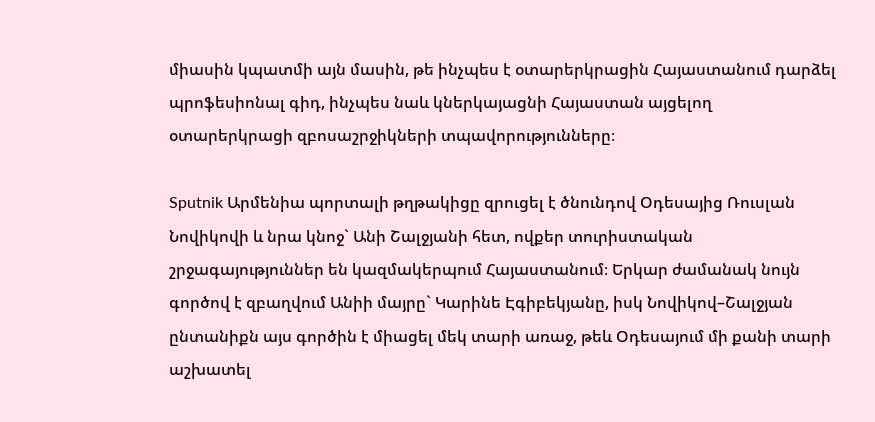միասին կպատմի այն մասին, թե ինչպես է օտարերկրացին Հայաստանում դարձել պրոֆեսիոնալ գիդ, ինչպես նաև կներկայացնի Հայաստան այցելող օտարերկրացի զբոսաշրջիկների տպավորությունները։

Sputnik Արմենիա պորտալի թղթակիցը զրուցել է ծնունդով Օդեսայից Ռուսլան Նովիկովի և նրա կնոջ` Անի Շալջյանի հետ, ովքեր տուրիստական շրջագայություններ են կազմակերպում Հայաստանում։ Երկար ժամանակ նույն գործով է զբաղվում Անիի մայրը` Կարինե Էգիբեկյանը, իսկ Նովիկով–Շալջյան ընտանիքն այս գործին է միացել մեկ տարի առաջ, թեև Օդեսայում մի քանի տարի աշխատել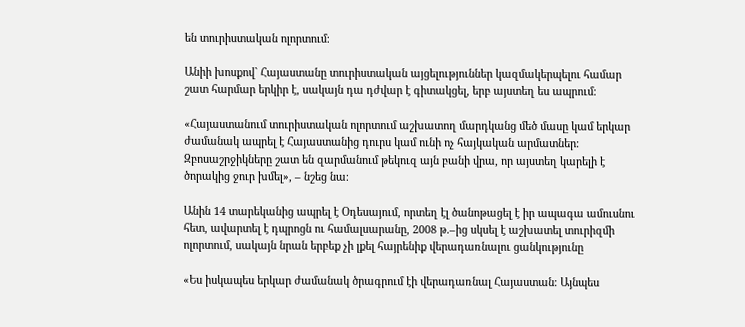են տուրիստական ոլորտում։

Անիի խոսքով` Հայաստանը տուրիստական այցելություններ կազմակերպելու համար շատ հարմար երկիր է, սակայն դա դժվար է գիտակցել, երբ այստեղ ես ապրում։

«Հայաստանում տուրիստական ոլորտում աշխատող մարդկանց մեծ մասը կամ երկար ժամանակ ապրել է Հայաստանից դուրս կամ ունի ոչ հայկական արմատներ։ Զբոսաշրջիկները շատ են զարմանում թեկուզ այն բանի վրա, որ այստեղ կարելի է ծորակից ջուր խմել», – նշեց նա։

Անին 14 տարեկանից ապրել է Օդեսայում, որտեղ էլ ծանոթացել է իր ապագա ամուսնու հետ, ավարտել է դպրոցն ու համալսարանը, 2008 թ.–ից սկսել է աշխատել տուրիզմի ոլորտում, սակայն նրան երբեք չի լքել հայրենիք վերադառնալու ցանկությունը

«Ես իսկապես երկար ժամանակ ծրագրում էի վերադառնալ Հայաստան։ Այնպես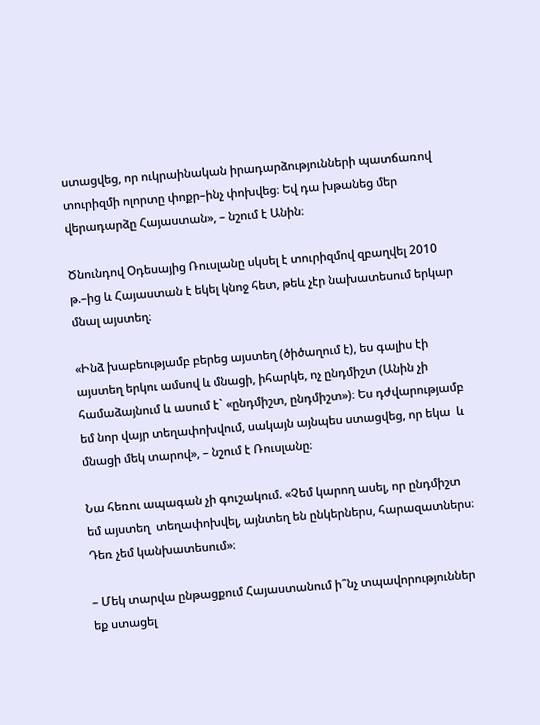ստացվեց, որ ուկրաինական իրադարձությունների պատճառով տուրիզմի ոլորտը փոքր–ինչ փոխվեց։ Եվ դա խթանեց մեր վերադարձը Հայաստան», – նշում է Անին։

Ծնունդով Օդեսայից Ռուսլանը սկսել է տուրիզմով զբաղվել 2010 թ.–ից և Հայաստան է եկել կնոջ հետ, թեև չէր նախատեսում երկար մնալ այստեղ։

«Ինձ խաբեությամբ բերեց այստեղ (ծիծաղում է), ես գալիս էի այստեղ երկու ամսով և մնացի, իհարկե, ոչ ընդմիշտ (Անին չի համաձայնում և ասում է` «ընդմիշտ, ընդմիշտ»)։ Ես դժվարությամբ եմ նոր վայր տեղափոխվում, սակայն այնպես ստացվեց, որ եկա  և մնացի մեկ տարով», – նշում է Ռուսլանը։

Նա հեռու ապագան չի գուշակում. «Չեմ կարող ասել, որ ընդմիշտ եմ այստեղ  տեղափոխվել, այնտեղ են ընկերներս, հարազատներս։ Դեռ չեմ կանխատեսում»։

– Մեկ տարվա ընթացքում Հայաստանում ի՞նչ տպավորություններ եք ստացել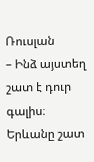Ռուսլան
– Ինձ այստեղ շատ է դուր գալիս։ Երևանը շատ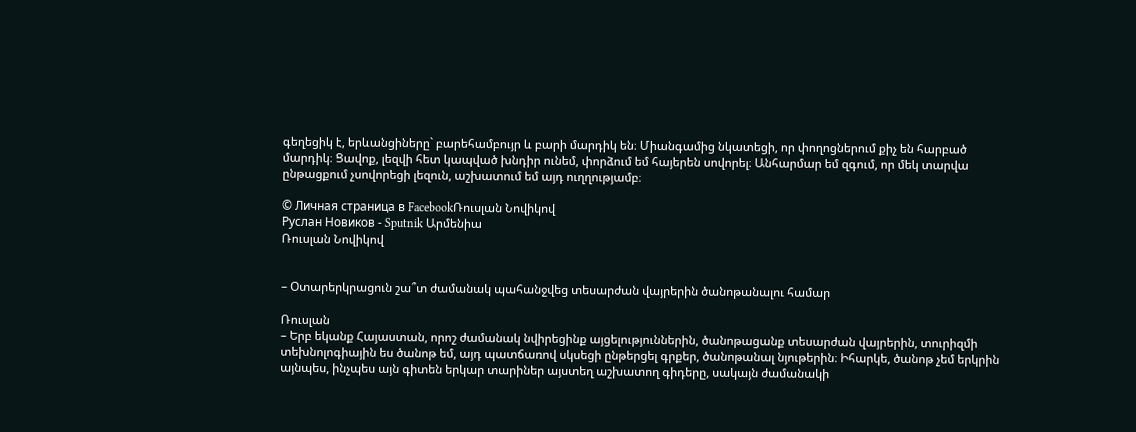գեղեցիկ է, երևանցիները` բարեհամբույր և բարի մարդիկ են։ Միանգամից նկատեցի, որ փողոցներում քիչ են հարբած մարդիկ։ Ցավոք, լեզվի հետ կապված խնդիր ունեմ, փորձում եմ հայերեն սովորել։ Անհարմար եմ զգում, որ մեկ տարվա ընթացքում չսովորեցի լեզուն, աշխատում եմ այդ ուղղությամբ։

© Личная страница в FacebookՌուսլան Նովիկով
Руслан Новиков - Sputnik Արմենիա
Ռուսլան Նովիկով


– Օտարերկրացուն շա՞տ ժամանակ պահանջվեց տեսարժան վայրերին ծանոթանալու համար

Ռուսլան
– Երբ եկանք Հայաստան, որոշ ժամանակ նվիրեցինք այցելություններին, ծանոթացանք տեսարժան վայրերին, տուրիզմի տեխնոլոգիային ես ծանոթ եմ, այդ պատճառով սկսեցի ընթերցել գրքեր, ծանոթանալ նյութերին։ Իհարկե, ծանոթ չեմ երկրին այնպես, ինչպես այն գիտեն երկար տարիներ այստեղ աշխատող գիդերը, սակայն ժամանակի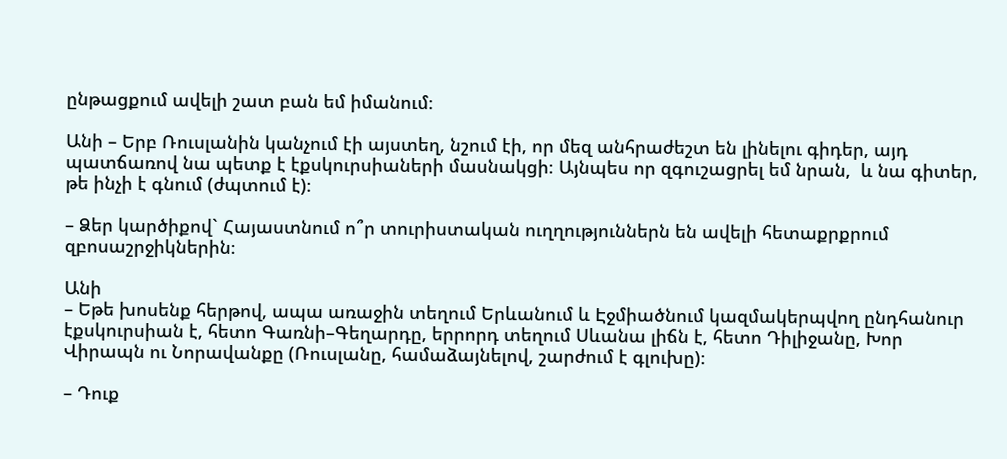ընթացքում ավելի շատ բան եմ իմանում։

Անի – Երբ Ռուսլանին կանչում էի այստեղ, նշում էի, որ մեզ անհրաժեշտ են լինելու գիդեր, այդ պատճառով նա պետք է էքսկուրսիաների մասնակցի։ Այնպես որ զգուշացրել եմ նրան,  և նա գիտեր, թե ինչի է գնում (ժպտում է)։

– Ձեր կարծիքով` Հայաստնում ո՞ր տուրիստական ուղղություններն են ավելի հետաքրքրում զբոսաշրջիկներին։

Անի
– Եթե խոսենք հերթով, ապա առաջին տեղում Երևանում և Էջմիածնում կազմակերպվող ընդհանուր էքսկուրսիան է, հետո Գառնի–Գեղարդը, երրորդ տեղում Սևանա լիճն է, հետո Դիլիջանը, Խոր Վիրապն ու Նորավանքը (Ռուսլանը, համաձայնելով, շարժում է գլուխը)։

– Դուք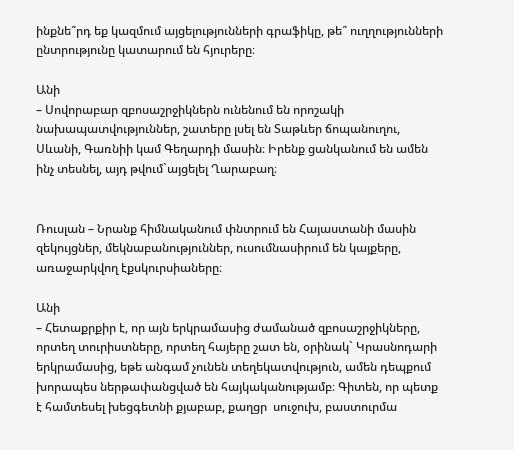ինքնե՞րդ եք կազմում այցելությունների գրաֆիկը, թե՞ ուղղությունների ընտրությունը կատարում են հյուրերը։

Անի
– Սովորաբար զբոսաշրջիկներն ունենում են որոշակի նախապատվություններ, շատերը լսել են Տաթևեր ճոպանուղու, Սևանի, Գառնիի կամ Գեղարդի մասին։ Իրենք ցանկանում են ամեն ինչ տեսնել, այդ թվում`այցելել Ղարաբաղ։


Ռուսլան – Նրանք հիմնականում փնտրում են Հայաստանի մասին զեկույցներ, մեկնաբանություններ, ուսումնասիրում են կայքերը, առաջարկվող էքսկուրսիաները։

Անի
– Հետաքրքիր է, որ այն երկրամասից ժամանած զբոսաշրջիկները, որտեղ տուրիստները, որտեղ հայերը շատ են, օրինակ` Կրասնոդարի երկրամասից, եթե անգամ չունեն տեղեկատվություն, ամեն դեպքում խորապես ներթափանցված են հայկականությամբ։ Գիտեն, որ պետք է համտեսել խեցգետնի քյաբաբ, քաղցր  սուջուխ, բաստուրմա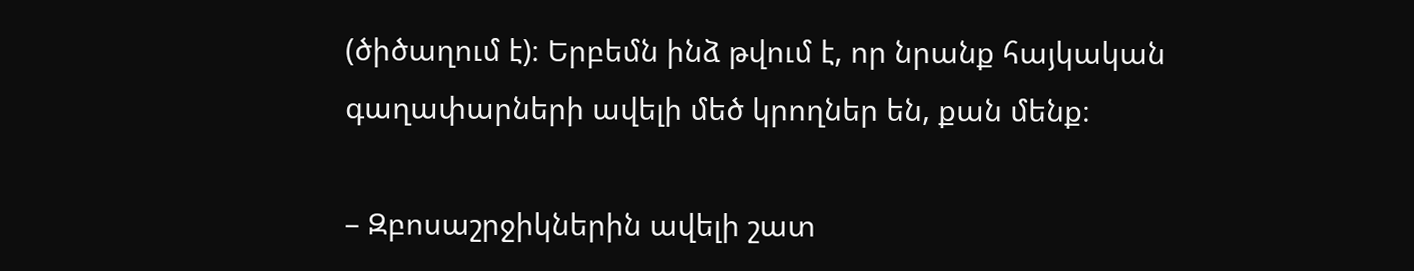(ծիծաղում է)։ Երբեմն ինձ թվում է, որ նրանք հայկական գաղափարների ավելի մեծ կրողներ են, քան մենք։

– Զբոսաշրջիկներին ավելի շատ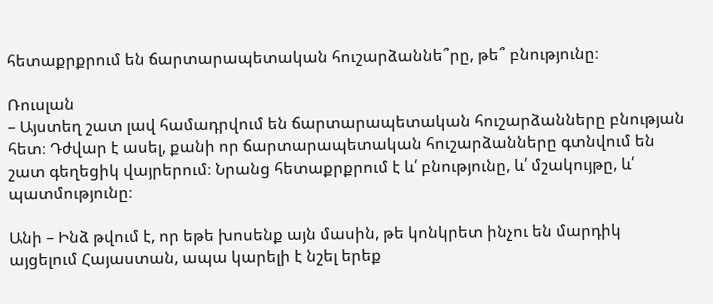հետաքրքրում են ճարտարապետական հուշարձաննե՞րը, թե՞ բնությունը։

Ռուսլան
– Այստեղ շատ լավ համադրվում են ճարտարապետական հուշարձանները բնության հետ։ Դժվար է ասել, քանի որ ճարտարապետական հուշարձանները գտնվում են շատ գեղեցիկ վայրերում։ Նրանց հետաքրքրում է և՛ բնությունը, և՛ մշակույթը, և՛ պատմությունը։

Անի – Ինձ թվում է, որ եթե խոսենք այն մասին, թե կոնկրետ ինչու են մարդիկ այցելում Հայաստան, ապա կարելի է նշել երեք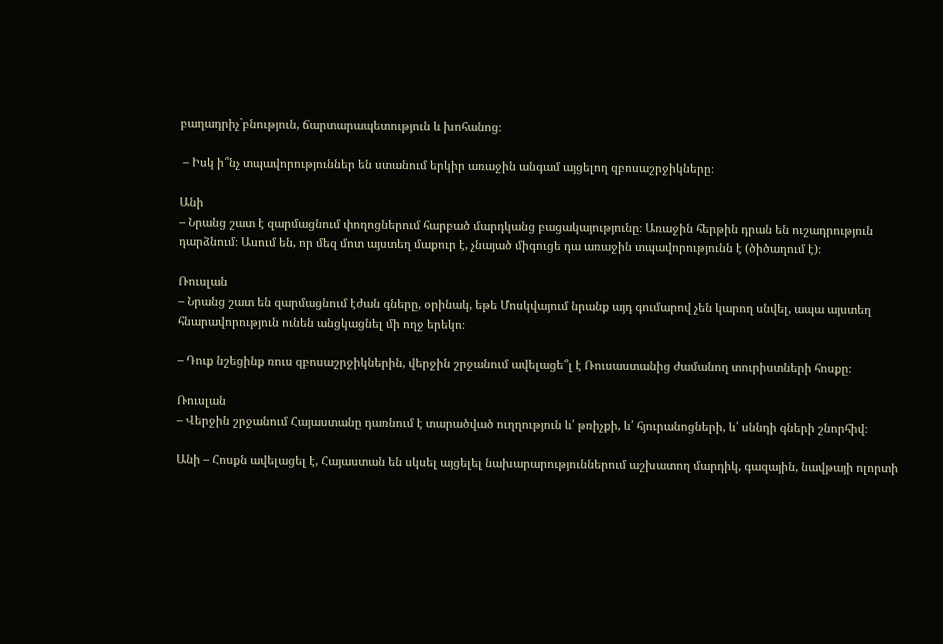բաղադրիչ`բնություն, ճարտարապետություն և խոհանոց։

 – Իսկ ի՞նչ տպավորություններ են ստանում երկիր առաջին անգամ այցելող զբոսաշրջիկները։

Անի
– Նրանց շատ է զարմացնում փողոցներում հարբած մարդկանց բացակայությունը։ Առաջին հերթին դրան են ուշադրություն դարձնում։ Ասում են, որ մեզ մոտ այստեղ մաքուր է, չնայած միգուցե դա առաջին տպավորությունն է (ծիծաղում է)։

Ռուսլան
– Նրանց շատ են զարմացնում էժան գները, օրինակ, եթե Մոսկվայում նրանք այդ գումարով չեն կարող սնվել, ապա այստեղ հնարավորություն ունեն անցկացնել մի ողջ երեկո։

– Դուք նշեցինք ռուս զբոսաշրջիկներին, վերջին շրջանում ավելացե՞լ է Ռուսաստանից ժամանող տուրիստների հոսքը։

Ռուսլան
– Վերջին շրջանում Հայաստանը դառնում է տարածված ուղղություն և՛ թռիչքի, և՛ հյուրանոցների, և՛ սննդի գների շնորհիվ։

Անի – Հոսքն ավելացել է, Հայաստան են սկսել այցելել նախարարություններում աշխատող մարդիկ, գազային, նավթայի ոլորտի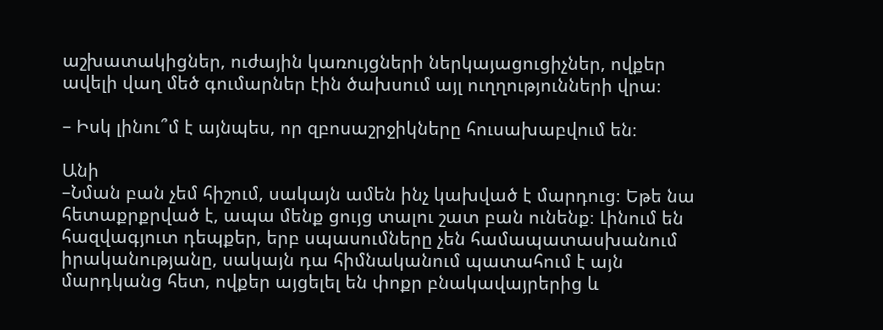աշխատակիցներ, ուժային կառույցների ներկայացուցիչներ, ովքեր ավելի վաղ մեծ գումարներ էին ծախսում այլ ուղղությունների վրա։

– Իսկ լինու՞մ է այնպես, որ զբոսաշրջիկները հուսախաբվում են։

Անի
–Նման բան չեմ հիշում, սակայն ամեն ինչ կախված է մարդուց։ Եթե նա հետաքրքրված է, ապա մենք ցույց տալու շատ բան ունենք։ Լինում են հազվագյուտ դեպքեր, երբ սպասումները չեն համապատասխանում իրականությանը, սակայն դա հիմնականում պատահում է այն մարդկանց հետ, ովքեր այցելել են փոքր բնակավայրերից և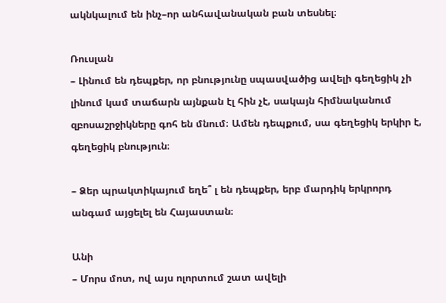ակնկալում են ինչ–որ անհավանական բան տեսնել։

Ռուսլան
– Լինում են դեպքեր, որ բնությունը սպասվածից ավելի գեղեցիկ չի լինում կամ տաճարն այնքան էլ հին չէ, սակայն հիմնականում զբոսաշրջիկները գոհ են մնում։ Ամեն դեպքում, սա գեղեցիկ երկիր է, գեղեցիկ բնություն։

– Ձեր պրակտիկայում եղե՞ լ են դեպքեր, երբ մարդիկ երկրորդ անգամ այցելել են Հայաստան։

Անի
– Մորս մոտ, ով այս ոլորտում շատ ավելի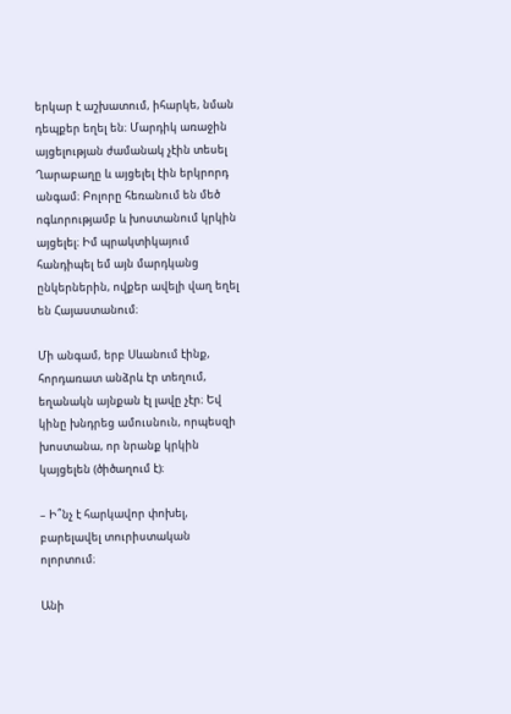երկար է աշխատում, իհարկե, նման դեպքեր եղել են։ Մարդիկ առաջին այցելության ժամանակ չէին տեսել Ղարաբաղը և այցելել էին երկրորդ անգամ։ Բոլորը հեռանում են մեծ ոգևորությամբ և խոստանում կրկին այցելել։ Իմ պրակտիկայում հանդիպել եմ այն մարդկանց ընկերներին, ովքեր ավելի վաղ եղել են Հայաստանում։

Մի անգամ, երբ Սևանում էինք, հորդառատ անձրև էր տեղում, եղանակն այնքան էլ լավը չէր։ Եվ կինը խնդրեց ամուսնուն, որպեսզի խոստանա, որ նրանք կրկին կայցելեն (ծիծաղում է)։

– Ի՞նչ է հարկավոր փոխել, բարելավել տուրիստական ոլորտում։

Անի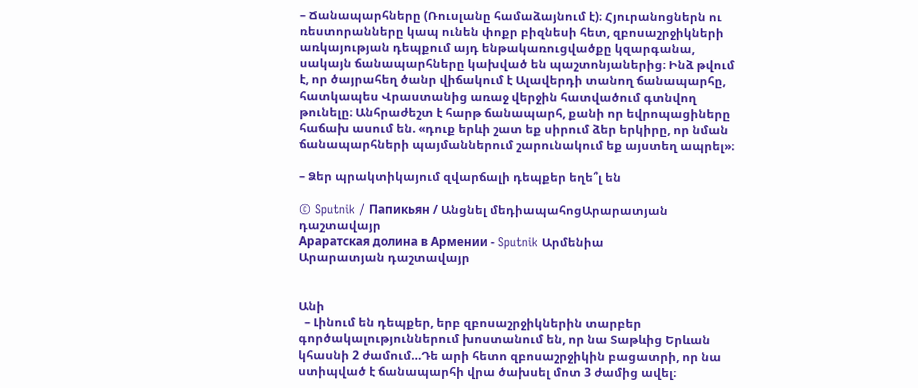– Ճանապարհները (Ռուսլանը համաձայնում է)։ Հյուրանոցներն ու ռեստորանները կապ ունեն փոքր բիզնեսի հետ, զբոսաշրջիկների առկայության դեպքում այդ ենթակառուցվածքը կզարգանա, սակայն ճանապարհները կախված են պաշտոնյաներից։ Ինձ թվում է, որ ծայրահեղ ծանր վիճակում է Ալավերդի տանող ճանապարհը, հատկապես Վրաստանից առաջ վերջին հատվածում գտնվող թունելը։ Անհրաժեշտ է հարթ ճանապարհ, քանի որ եվրոպացիները հաճախ ասում են. «դուք երևի շատ եք սիրում ձեր երկիրը, որ նման ճանապարհների պայմաններում շարունակում եք այստեղ ապրել»։

– Ձեր պրակտիկայում զվարճալի դեպքեր եղե՞լ են

© Sputnik / Папикьян / Անցնել մեդիապահոցԱրարատյան դաշտավայր
Араратская долина в Армении - Sputnik Արմենիա
Արարատյան դաշտավայր


Անի
  – Լինում են դեպքեր, երբ զբոսաշրջիկներին տարբեր գործակալություններում խոստանում են, որ նա Տաթևից Երևան կհասնի 2 ժամում…Դե արի հետո զբոսաշրջիկին բացատրի, որ նա ստիպված է ճանապարհի վրա ծախսել մոտ 3 ժամից ավել։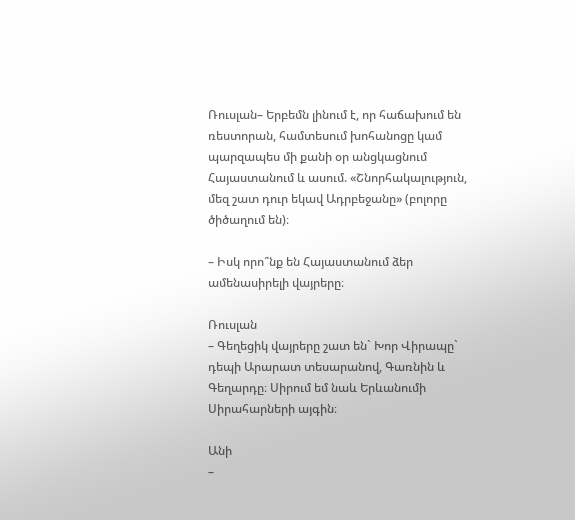Ռուսլան– Երբեմն լինում է, որ հաճախում են ռեստորան, համտեսում խոհանոցը կամ պարզապես մի քանի օր անցկացնում Հայաստանում և ասում. «Շնորհակալություն, մեզ շատ դուր եկավ Ադրբեջանը» (բոլորը ծիծաղում են)։

– Իսկ որո՞նք են Հայաստանում ձեր ամենասիրելի վայրերը։

Ռուսլան
– Գեղեցիկ վայրերը շատ են` Խոր Վիրապը` դեպի Արարատ տեսարանով, Գառնին և Գեղարդը։ Սիրում եմ նաև Երևանումի Սիրահարների այգին։

Անի
–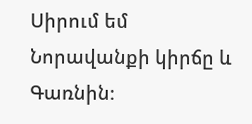Սիրում եմ Նորավանքի կիրճը և Գառնին։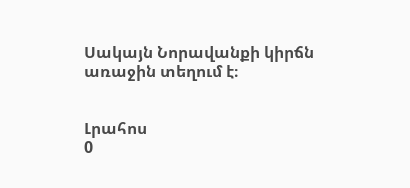Սակայն Նորավանքի կիրճն առաջին տեղում է։


Լրահոս
0